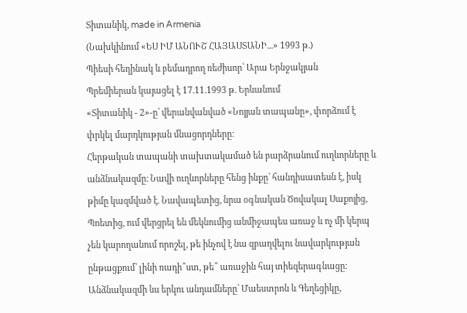Տիտանիկ, made in Armenia
(Նախկինում «ԵՍ ԻՄ ԱՆՈՒՇ ՀԱՅԱՍՏԱՆԻ...» 1993 թ.)
Պիեսի հեղինակ և բեմադրող ռեժիսոր՝ Արա Երնջակյան
Պրեմիերան կայացել է 17.11.1993 թ. Երևանում
«Տիտանիկ - 2»-ը՝ վերանվանված «Նոյյան տապանը», փորձում է փրկել մարդկության մնացորդները։
Հերթական տապանի տախտակամած են բարձրանում ուղևորները և անձնակազմը։ Նավի ուղևորները հենց ինքը՝ հանդիսատեսն է, իսկ թիմը կազմված է. Նավապետից, նրա օգնական Ծովակալ Սաքոյից, Պոետից, ում վերցրել են մեկնումից անմիջապես առաջ և ոչ մի կերպ չեն կարողանում որոշել, թե ինչով է նա զբաղվելու նավարկության ընթացքում՝ լինի ռադի՞ստ, թե՞ առաջին հայ տիեզերագնացը։
Անձնակազմի ևս երկու անդամները՝ Մաեստրոն և Գեղեցիկը,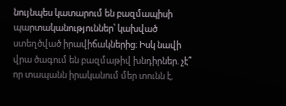նույնպես կատարում են բազմապիսի պարտականություններ՝ կախված ստեղծված իրավիճակներից։ Իսկ նավի վրա ծագում են բազմաթիվ խնդիրներ. չէ՞ որ տապանն իրականում մեր տունն է,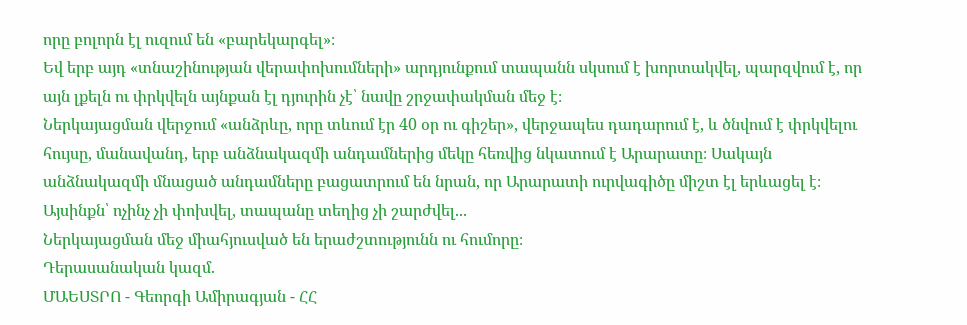որը բոլորն էլ ուզում են «բարեկարգել»։
Եվ երբ այդ «տնաշինության վերափոխումների» արդյունքում տապանն սկսում է խորտակվել, պարզվում է, որ այն լքելն ու փրկվելն այնքան էլ դյուրին չէ՝ նավը շրջափակման մեջ է։
Ներկայացման վերջում «անձրևը, որը տևում էր 40 օր ու գիշեր», վերջապես դադարում է, և ծնվում է փրկվելու հույսը, մանավանդ, երբ անձնակազմի անդամներից մեկը հեռվից նկատում է Արարատը։ Սակայն անձնակազմի մնացած անդամները բացատրում են նրան, որ Արարատի ուրվագիծը միշտ էլ երևացել է։ Այսինքն՝ ոչինչ չի փոխվել, տապանը տեղից չի շարժվել...
Ներկայացման մեջ միահյուսված են երաժշտությունն ու հումորը։
Դերասանական կազմ.
ՄԱԵՍՏՐՈ - Գեորգի Ամիրագյան - ՀՀ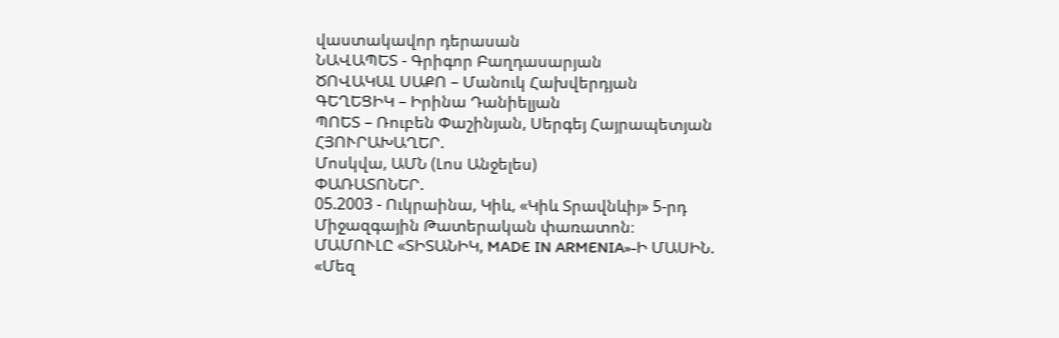վաստակավոր դերասան
ՆԱՎԱՊԵՏ - Գրիգոր Բաղդասարյան
ԾՈՎԱԿԱԼ ՍԱՔՈ – Մանուկ Հախվերդյան
ԳԵՂԵՑԻԿ – Իրինա Դանիելյան
ՊՈԵՏ – Ռուբեն Փաշինյան, Սերգեյ Հայրապետյան
ՀՅՈՒՐԱԽԱՂԵՐ.
Մոսկվա, ԱՄՆ (Լոս Անջելես)
ՓԱՌԱՏՈՆԵՐ.
05.2003 - Ուկրաինա, Կիև, «Կիև Տրավնևիյ» 5-րդ Միջազգային Թատերական փառատոն։
ՄԱՄՈՒԼԸ «ՏԻՏԱՆԻԿ, MADE IN ARMENIA»-Ի ՄԱՍԻՆ.
«Մեզ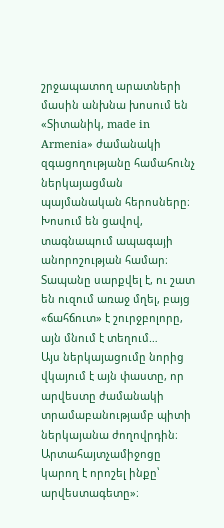շրջապատող արատների մասին անխնա խոսում են «Տիտանիկ, made in Armenia» ժամանակի զգացողությանը համահունչ ներկայացման պայմանական հերոսները։ Խոսում են ցավով, տագնապում ապագայի անորոշության համար։ Տապանը սարքվել է, ու շատ են ուզում առաջ մղել, բայց «ճահճուտ» է շուրջբոլորը, այն մնում է տեղում…
Այս ներկայացումը նորից վկայում է այն փաստը, որ արվեստը ժամանակի տրամաբանությամբ պիտի ներկայանա ժողովրդին։ Արտահայտչամիջոցը կարող է որոշել ինքը՝ արվեստագետը»։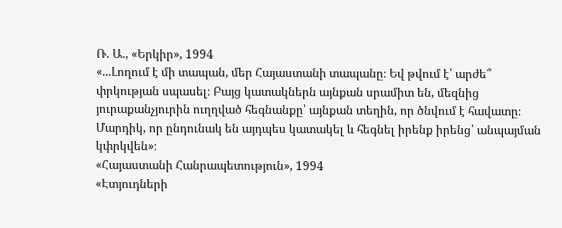Ռ. Ա., «Երկիր», 1994
«...Լողում է մի տապան, մեր Հայաստանի տապանը։ Եվ թվում է՝ արժե՞ փրկության սպասել։ Բայց կատակներն այնքան սրամիտ են, մեզնից յուրաքանչյուրին ուղղված հեգնանքը՝ այնքան տեղին, որ ծնվում է հավատը։ Մարդիկ, որ ընդունակ են այդպես կատակել և հեգնել իրենք իրենց՝ անպայման կփրկվեն»։
«Հայաստանի Հանրապետություն», 1994
«Էտյուդների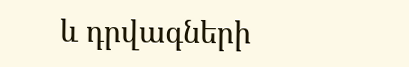և դրվագների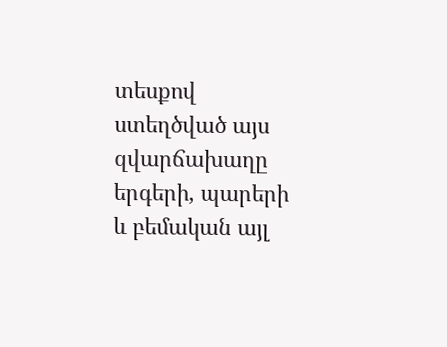տեսքով ստեղծված այս զվարճախաղը երգերի, պարերի և բեմական այլ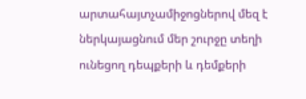արտահայտչամիջոցներով մեզ է ներկայացնում մեր շուրջը տեղի ունեցող դեպքերի և դեմքերի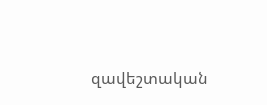զավեշտական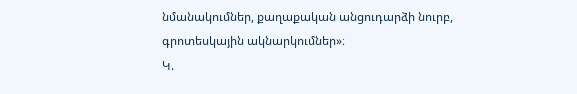նմանակումներ, քաղաքական անցուդարձի նուրբ, գրոտեսկային ակնարկումներ»։
Կ.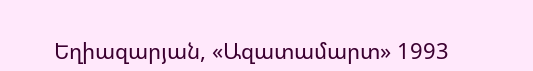Եղիազարյան, «Ազատամարտ» 1993